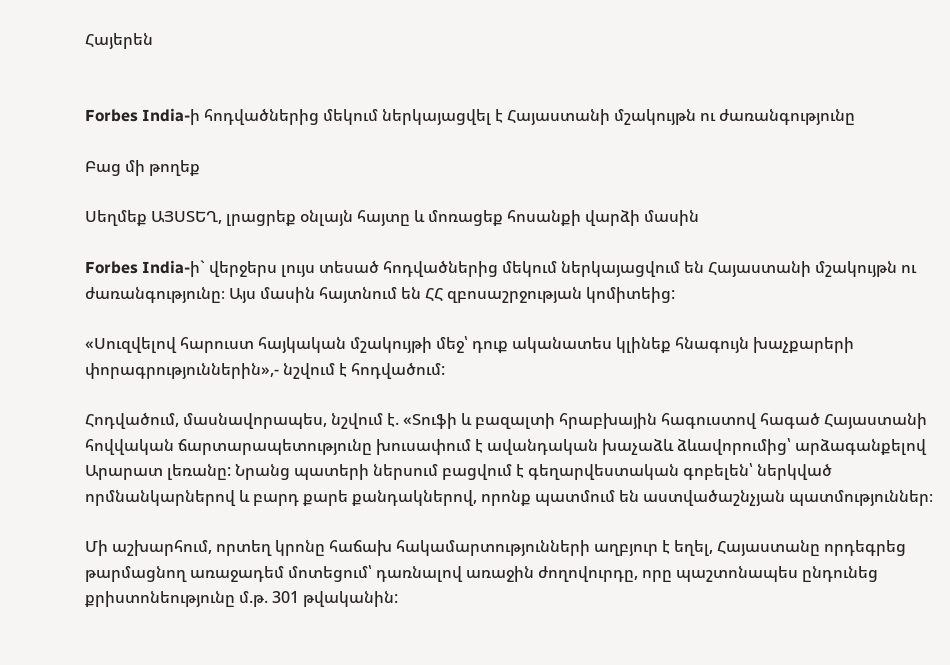Հայերեն


Forbes India-ի հոդվածներից մեկում ներկայացվել է Հայաստանի մշակույթն ու ժառանգությունը

Բաց մի թողեք

Սեղմեք ԱՅՍՏԵՂ, լրացրեք օնլայն հայտը և մոռացեք հոսանքի վարձի մասին

Forbes India-ի` վերջերս լույս տեսած հոդվածներից մեկում ներկայացվում են Հայաստանի մշակույթն ու ժառանգությունը։ Այս մասին հայտնում են ՀՀ զբոսաշրջության կոմիտեից:

«Սուզվելով հարուստ հայկական մշակույթի մեջ՝ դուք ականատես կլինեք հնագույն խաչքարերի փորագրություններին»,- նշվում է հոդվածում:

Հոդվածում, մասնավորապես, նշվում է. «Տուֆի և բազալտի հրաբխային հագուստով հագած Հայաստանի հովվական ճարտարապետությունը խուսափում է ավանդական խաչաձև ձևավորումից՝ արձագանքելով Արարատ լեռանը: Նրանց պատերի ներսում բացվում է գեղարվեստական գոբելեն՝ ներկված որմնանկարներով և բարդ քարե քանդակներով, որոնք պատմում են աստվածաշնչյան պատմություններ։

Մի աշխարհում, որտեղ կրոնը հաճախ հակամարտությունների աղբյուր է եղել, Հայաստանը որդեգրեց թարմացնող առաջադեմ մոտեցում՝ դառնալով առաջին ժողովուրդը, որը պաշտոնապես ընդունեց քրիստոնեությունը մ.թ. 301 թվականին: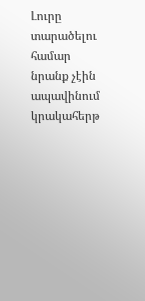Լուրը տարածելու համար նրանք չէին ապավինում կրակահերթ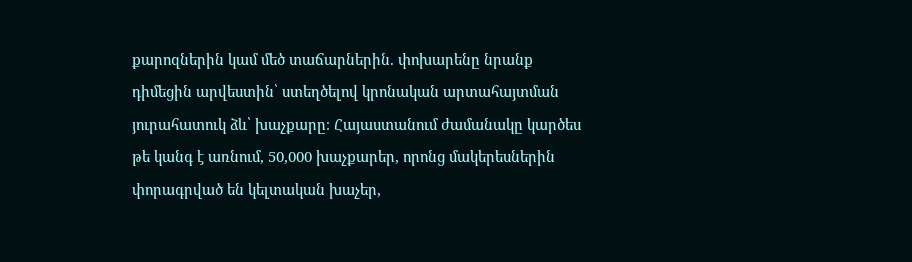քարոզներին կամ մեծ տաճարներին. փոխարենը նրանք դիմեցին արվեստին՝ ստեղծելով կրոնական արտահայտման յուրահատուկ ձև՝ խաչքարը։ Հայաստանում ժամանակը կարծես թե կանգ է առնում, 50,000 խաչքարեր, որոնց մակերեսներին փորագրված են կելտական խաչեր,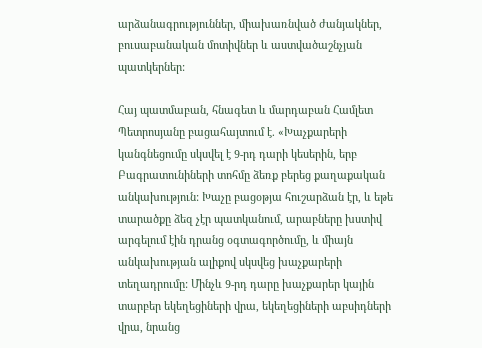արձանագրություններ, միախառնված ժանյակներ, բուսաբանական մոտիվներ և աստվածաշնչյան պատկերներ:

Հայ պատմաբան, հնագետ և մարդաբան Համլետ Պետրոսյանը բացահայտում է. «Խաչքարերի կանգնեցումը սկսվել է 9-րդ դարի կեսերին, երբ Բագրատունիների տոհմը ձեռք բերեց քաղաքական անկախություն: Խաչը բացօթյա հուշարձան էր, և եթե տարածքը ձեզ չէր պատկանում, արաբները խստիվ արգելում էին դրանց օգտագործումը, և միայն անկախության ալիքով սկսվեց խաչքարերի տեղադրումը: Մինչև 9-րդ դարը խաչքարեր կային տարբեր եկեղեցիների վրա, եկեղեցիների աբսիդների վրա, նրանց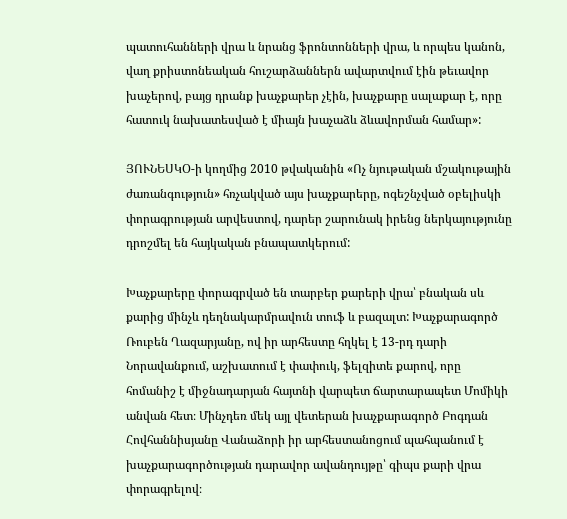պատուհանների վրա և նրանց ֆրոնտոնների վրա, և որպես կանոն, վաղ քրիստոնեական հուշարձաններն ավարտվում էին թեւավոր խաչերով, բայց դրանք խաչքարեր չէին, խաչքարը սալաքար է, որը հատուկ նախատեսված է միայն խաչաձև ձևավորման համար»:

ՅՈՒՆԵՍԿՕ-ի կողմից 2010 թվականին «Ոչ նյութական մշակութային ժառանգություն» հռչակված այս խաչքարերը, ոգեշնչված օբելիսկի փորագրության արվեստով, դարեր շարունակ իրենց ներկայությունը դրոշմել են հայկական բնապատկերում:

Խաչքարերը փորագրված են տարբեր քարերի վրա՝ բնական սև քարից մինչև դեղնակարմրավուն տուֆ և բազալտ: Խաչքարագործ Ռուբեն Ղազարյանը, ով իր արհեստը հղկել է 13-րդ դարի Նորավանքում, աշխատում է փափուկ, ֆելզիտե քարով, որը հոմանիշ է միջնադարյան հայտնի վարպետ ճարտարապետ Մոմիկի անվան հետ։ Մինչդեռ մեկ այլ վետերան խաչքարագործ Բոգդան Հովհաննիսյանը Վանաձորի իր արհեստանոցում պահպանում է խաչքարագործության դարավոր ավանդույթը՝ գիպս քարի վրա փորագրելով։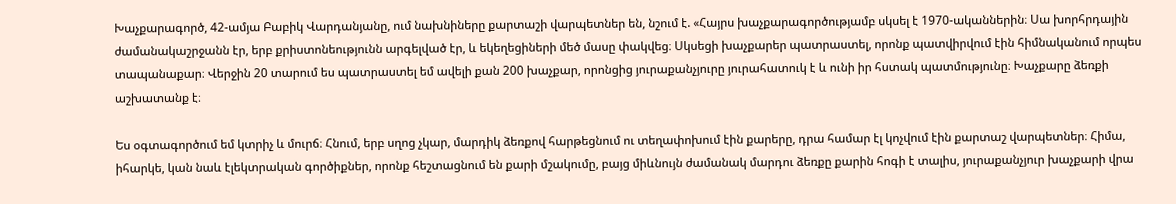Խաչքարագործ, 42-ամյա Բաբիկ Վարդանյանը, ում նախնիները քարտաշի վարպետներ են, նշում է. «Հայրս խաչքարագործությամբ սկսել է 1970-ականներին։ Սա խորհրդային ժամանակաշրջանն էր, երբ քրիստոնեությունն արգելված էր, և եկեղեցիների մեծ մասը փակվեց։ Սկսեցի խաչքարեր պատրաստել, որոնք պատվիրվում էին հիմնականում որպես տապանաքար։ Վերջին 20 տարում ես պատրաստել եմ ավելի քան 200 խաչքար, որոնցից յուրաքանչյուրը յուրահատուկ է և ունի իր հստակ պատմությունը։ Խաչքարը ձեռքի աշխատանք է։

Ես օգտագործում եմ կտրիչ և մուրճ։ Հնում, երբ սղոց չկար, մարդիկ ձեռքով հարթեցնում ու տեղափոխում էին քարերը, դրա համար էլ կոչվում էին քարտաշ վարպետներ։ Հիմա, իհարկե, կան նաև էլեկտրական գործիքներ, որոնք հեշտացնում են քարի մշակումը, բայց միևնույն ժամանակ մարդու ձեռքը քարին հոգի է տալիս, յուրաքանչյուր խաչքարի վրա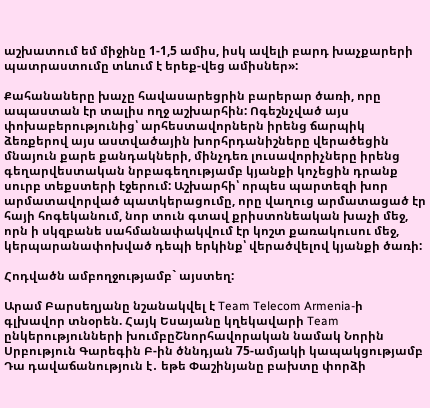աշխատում եմ միջինը 1-1,5 ամիս, իսկ ավելի բարդ խաչքարերի պատրաստումը տևում է երեք-վեց ամիսներ»:

Քահանաները խաչը հավասարեցրին բարերար ծառի, որը ապաստան էր տալիս ողջ աշխարհին: Ոգեշնչված այս փոխաբերությունից՝ արհեստավորներն իրենց ճարպիկ ձեռքերով այս աստվածային խորհրդանիշները վերածեցին մնայուն քարե քանդակների, մինչդեռ լուսավորիչները իրենց գեղարվեստական նրբագեղությամբ կյանքի կոչեցին դրանք սուրբ տեքստերի էջերում: Աշխարհի՝ որպես պարտեզի խոր արմատավորված պատկերացումը, որը վաղուց արմատացած էր հայի հոգեկանում, նոր տուն գտավ քրիստոնեական խաչի մեջ, որն ի սկզբանե սահմանափակվում էր կոշտ քառակուսու մեջ, կերպարանափոխված դեպի երկինք՝ վերածվելով կյանքի ծառի:

Հոդվածն ամբողջությամբ` այստեղ:

Արամ Բարսեղյանը նշանակվել է Team Telecom Armenia-ի գլխավոր տնօրեն. Հայկ Եսայանը կղեկավարի Team ընկերությունների խումբըՇնորհավորական նամակ Նորին Սրբություն Գարեգին Բ-ին ծննդյան 75-ամյակի կապակցությամբ Դա դավաճանություն է․ եթե Փաշինյանը բախտը փորձի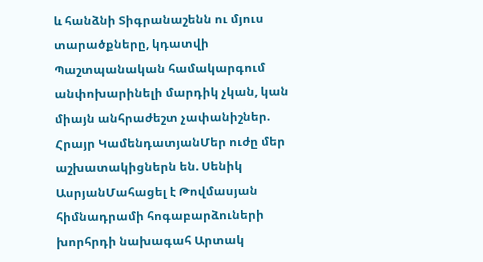և հանձնի Տիգրանաշենն ու մյուս տարածքները, կդատվի Պաշտպանական համակարգում անփոխարինելի մարդիկ չկան, կան միայն անհրաժեշտ չափանիշներ. Հրայր ԿամենդատյանՄեր ուժը մեր աշխատակիցներն են. Սենիկ ԱսրյանՄահացել է Թովմասյան հիմնադրամի հոգաբարձուների խորհրդի նախագահ Արտակ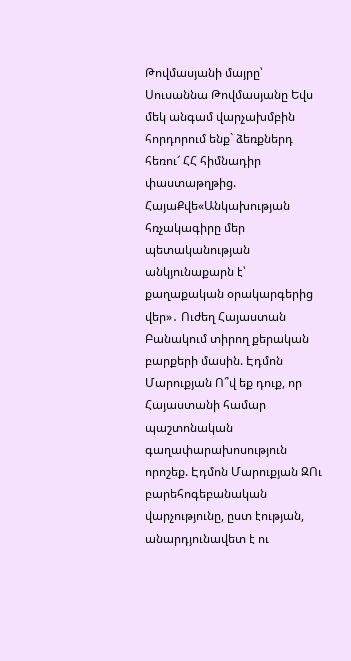Թովմասյանի մայրը՝ Սուսաննա Թովմասյանը Եվս մեկ անգամ վարչախմբին հորդորում ենք` ձեռքներդ հեռու՜ ՀՀ հիմնադիր փաստաթղթից. ՀայաՔվե«Անկախության հռչակագիրը մեր պետականության անկյունաքարն է՝ քաղաքական օրակարգերից վեր»․ Ուժեղ Հայաստան Բանակում տիրող քերական բարքերի մասին. Էդմոն Մարուքյան Ո՞վ եք դուք, որ Հայաստանի համար պաշտոնական գաղափարախոսություն որոշեք. Էդմոն Մարուքյան ԶՈւ բարեհոգեբանական վարչությունը, ըստ էության, անարդյունավետ է ու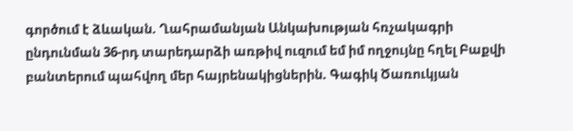գործում է ձևական. Ղահրամանյան Անկախության հռչակագրի ընդունման 36-րդ տարեդարձի առթիվ ուզում եմ իմ ողջույնը հղել Բաքվի բանտերում պահվող մեր հայրենակիցներին. Գագիկ Ծառուկյան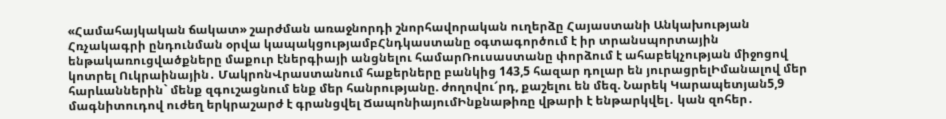«Համահայկական ճակատ» շարժման առաջնորդի շնորհավորական ուղերձը Հայաստանի Անկախության Հռչակագրի ընդունման օրվա կապակցությամբՀնդկաստանը օգտագործում է իր տրանսպորտային ենթակառուցվածքները մաքուր էներգիայի անցնելու համարՌուսաստանը փորձում է ահաբեկչության միջոցով կոտրել Ուկրաինային․ ՄակրոնՎրաստանում հաքերները բանկից 143,5 հազար դոլար են յուրացրելԻմանալով մեր հարևաններին` մենք զգուշացնում ենք մեր հանրությանը. ժողովու՜րդ, քաշելու են մեզ. Նարեկ Կարապետյան5,9 մագնիտուդով ուժեղ երկրաշարժ է գրանցվել ՃապոնիայումԻնքնաթիռը վթարի է ենթարկվել․ կան զոհեր․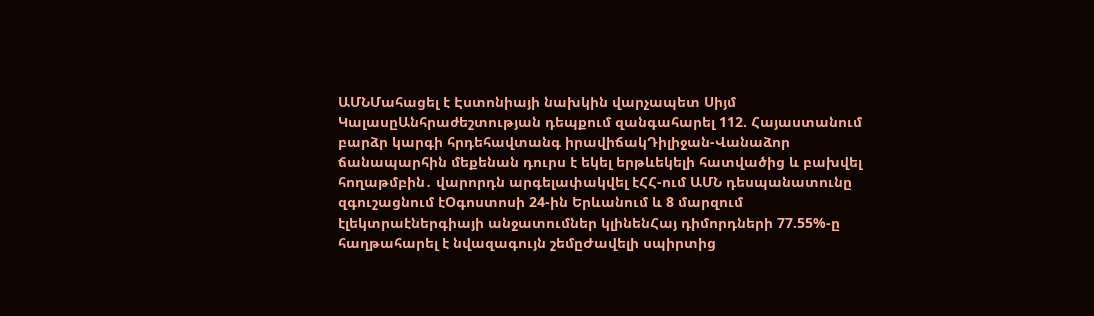ԱՄՆՄահացել է Էստոնիայի նախկին վարչապետ Սիյմ ԿալասըԱնհրաժեշտության դեպքում զանգահարել 112. Հայաստանում բարձր կարգի հրդեհավտանգ իրավիճակԴիլիջան-Վանաձոր ճանապարհին մեքենան դուրս է եկել երթևեկելի հատվածից և բախվել հողաթմբին․ վարորդն արգելափակվել էՀՀ-ում ԱՄՆ դեսպանատունը զգուշացնում էՕգոստոսի 24-ին Երևանում և 8 մարզում էլեկտրաէներգիայի անջատումներ կլինենՀայ դիմորդների 77.55%-ը հաղթահարել է նվազագույն շեմըԺավելի սպիրտից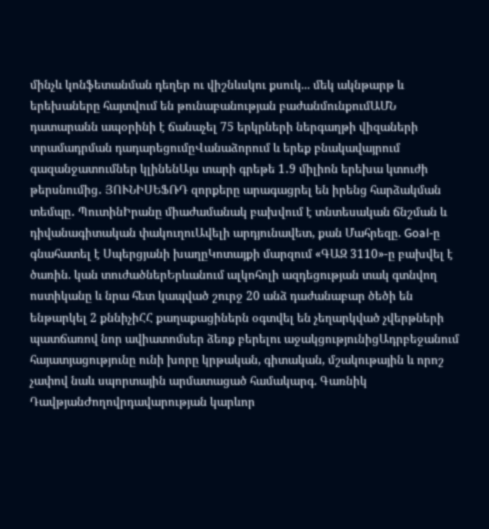մինչև կոնֆետանման դեղեր ու վիշնևսկու քսուկ... մեկ ակնթարթ և երեխաները հայտվում են թունաբանության բաժանմունքումԱՄՆ դատարանն ապօրինի է ճանաչել 75 երկրների ներգաղթի վիզաների տրամադրման դադարեցումըՎանաձորում և երեք բնակավայրում գազանջատումներ կլինենԱյս տարի գրեթե 1․9 միլիոն երեխա կտուժի թերսնումից․ ՅՈՒՆԻՍԵՖՌԴ զորքերը արագացրել են իրենց հարձակման տեմպը․ ՊուտինԻրանը միաժամանակ բախվում է տնտեսական ճնշման և դիվանագիտական փակուղուԱվելի արդյունավետ, քան Մահրեզը. Goal-ը գնահատել է Սպերցյանի խաղըԿոտայքի մարզում «ԳԱԶ 3110»-ը բախվել է ծառին. կան տուժածներԵրևանում ալկոհոլի ազդեցության տակ գտնվող ոստիկանը և նրա հետ կապված շուրջ 20 անձ դաժանաբար ծեծի են ենթարկել 2 քննիչիՀՀ քաղաքացիներն օգտվել են չեղարկված չվերթների պատճառով նոր ավիատոմսեր ձեռք բերելու աջակցությունիցԱդրբեջանում հայատյացությունը ունի խորը կրթական, գիտական, մշակութային և որոշ չափով նաև սպորտային արմատացած համակարգ. Գառնիկ ԴավթյանԺողովրդավարության կարևոր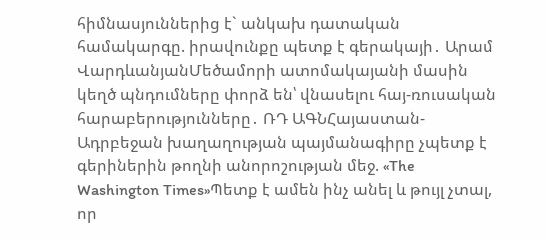հիմնասյուններից է` անկախ դատական համակարգը. իրավունքը պետք է գերակայի․ Արամ ՎարդևանյանՄեծամորի ատոմակայանի մասին կեղծ պնդումները փորձ են՝ վնասելու հայ-ռուսական հարաբերությունները․ ՌԴ ԱԳՆՀայաստան-Ադրբեջան խաղաղության պայմանագիրը չպետք է գերիներին թողնի անորոշության մեջ. «The Washington Times»Պետք է ամեն ինչ անել և թույլ չտալ, որ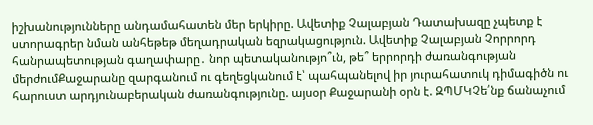իշխանությունները անդամահատեն մեր երկիրը. Ավետիք Չալաբյան Դատախազը չպետք է ստորագրեր նման անհեթեթ մեղադրական եզրակացություն. Ավետիք Չալաբյան Չորրորդ հանրապետության գաղափարը․ նոր պետականությո՞ւն, թե՞ երրորդի ժառանգության մերժումՔաջարանը զարգանում ու գեղեցկանում է՝ պահպանելով իր յուրահատուկ դիմագիծն ու հարուստ արդյունաբերական ժառանգությունը. այսօր Քաջարանի օրն է. ԶՊՄԿՉե՛նք ճանաչում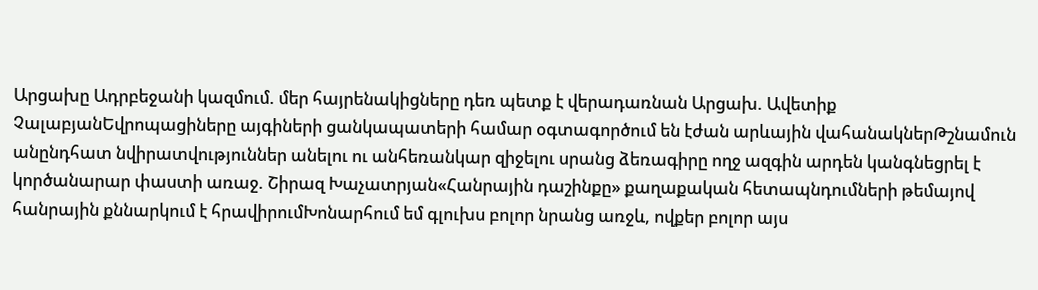Արցախը Ադրբեջանի կազմում. մեր հայրենակիցները դեռ պետք է վերադառնան Արցախ. Ավետիք ՉալաբյանԵվրոպացիները այգիների ցանկապատերի համար օգտագործում են էժան արևային վահանակներԹշնամուն անընդհատ նվիրատվություններ անելու ու անհեռանկար զիջելու սրանց ձեռագիրը ողջ ազգին արդեն կանգնեցրել է կործանարար փաստի առաջ. Շիրազ Խաչատրյան«Հանրային դաշինքը» քաղաքական հետապնդումների թեմայով հանրային քննարկում է հրավիրումԽոնարհում եմ գլուխս բոլոր նրանց առջև, ովքեր բոլոր այս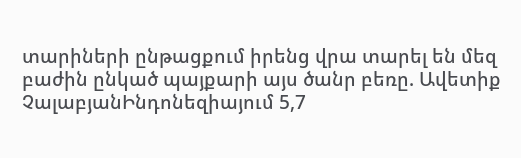տարիների ընթացքում իրենց վրա տարել են մեզ բաժին ընկած պայքարի այս ծանր բեռը. Ավետիք ՉալաբյանԻնդոնեզիայում 5,7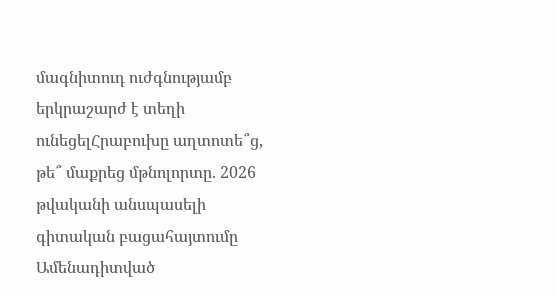մագնիտուդ ուժգնությամբ երկրաշարժ է տեղի ունեցելՀրաբուխը աղտոտե՞ց, թե՞ մաքրեց մթնոլորտը. 2026 թվականի անսպասելի գիտական բացահայտումը
Ամենադիտված